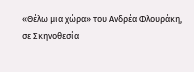«Θέλω μια χώρα» του Ανδρέα Φλουράκη, σε Σκηνοθεσία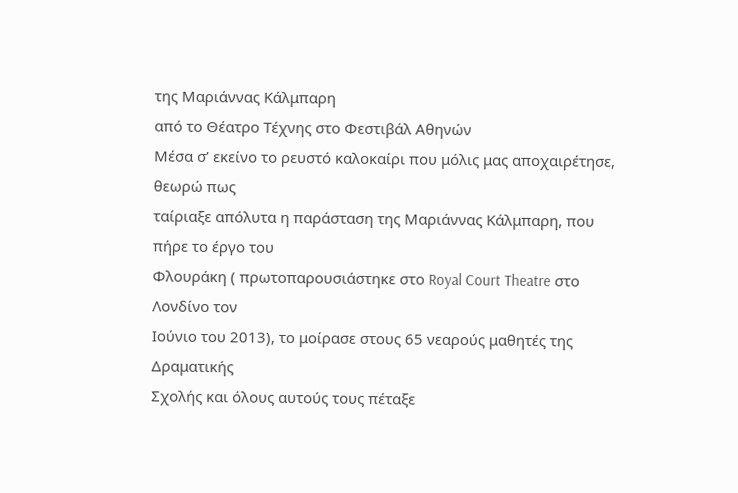της Μαριάννας Κάλμπαρη
από το Θέατρο Τέχνης στο Φεστιβάλ Αθηνών
Μέσα σ’ εκείνο το ρευστό καλοκαίρι που μόλις μας αποχαιρέτησε, θεωρώ πως
ταίριαξε απόλυτα η παράσταση της Μαριάννας Κάλμπαρη, που πήρε το έργο του
Φλουράκη ( πρωτοπαρουσιάστηκε στο Royal Court Theatre στο Λονδίνο τον
Ιούνιο του 2013), το μοίρασε στους 65 νεαρούς μαθητές της Δραματικής
Σχολής και όλους αυτούς τους πέταξε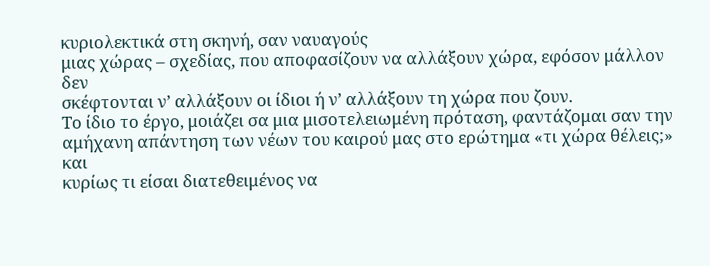κυριολεκτικά στη σκηνή, σαν ναυαγούς
μιας χώρας – σχεδίας, που αποφασίζουν να αλλάξουν χώρα, εφόσον μάλλον δεν
σκέφτονται ν’ αλλάξουν οι ίδιοι ή ν’ αλλάξουν τη χώρα που ζουν.
Το ίδιο το έργο, μοιάζει σα μια μισοτελειωμένη πρόταση, φαντάζομαι σαν την
αμήχανη απάντηση των νέων του καιρού μας στο ερώτημα «τι χώρα θέλεις;» και
κυρίως τι είσαι διατεθειμένος να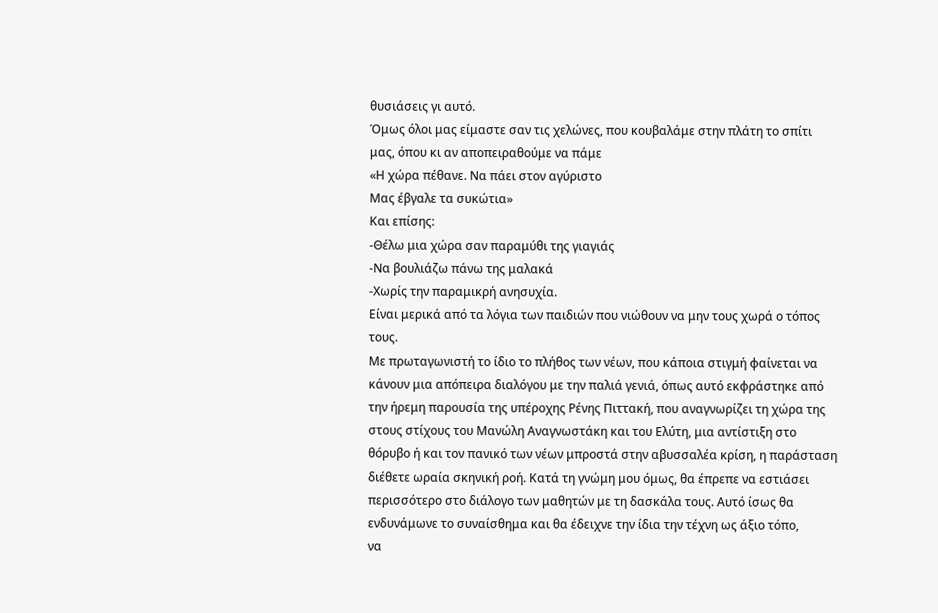θυσιάσεις γι αυτό.
Όμως όλοι μας είμαστε σαν τις χελώνες, που κουβαλάμε στην πλάτη το σπίτι
μας, όπου κι αν αποπειραθούμε να πάμε
«Η χώρα πέθανε. Να πάει στον αγύριστο
Μας έβγαλε τα συκώτια»
Και επίσης:
-Θέλω μια χώρα σαν παραμύθι της γιαγιάς
-Να βουλιάζω πάνω της μαλακά
-Χωρίς την παραμικρή ανησυχία.
Είναι μερικά από τα λόγια των παιδιών που νιώθουν να μην τους χωρά ο τόπος
τους.
Με πρωταγωνιστή το ίδιο το πλήθος των νέων, που κάποια στιγμή φαίνεται να
κάνουν μια απόπειρα διαλόγου με την παλιά γενιά, όπως αυτό εκφράστηκε από
την ήρεμη παρουσία της υπέροχης Ρένης Πιττακή, που αναγνωρίζει τη χώρα της
στους στίχους του Μανώλη Αναγνωστάκη και του Ελύτη, μια αντίστιξη στο
θόρυβο ή και τον πανικό των νέων μπροστά στην αβυσσαλέα κρίση, η παράσταση
διέθετε ωραία σκηνική ροή. Κατά τη γνώμη μου όμως, θα έπρεπε να εστιάσει
περισσότερο στο διάλογο των μαθητών με τη δασκάλα τους. Αυτό ίσως θα
ενδυνάμωνε το συναίσθημα και θα έδειχνε την ίδια την τέχνη ως άξιο τόπο,
να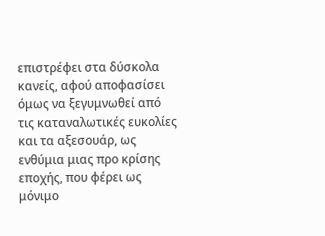επιστρέφει στα δύσκολα κανείς, αφού αποφασίσει όμως να ξεγυμνωθεί από
τις καταναλωτικές ευκολίες και τα αξεσουάρ, ως ενθύμια μιας προ κρίσης
εποχής, που φέρει ως μόνιμο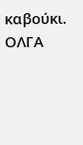καβούκι.
ΟΛΓΑ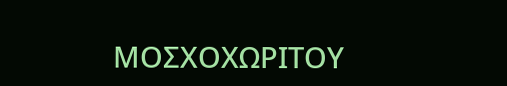ΜΟΣΧΟΧΩΡΙΤΟΥ